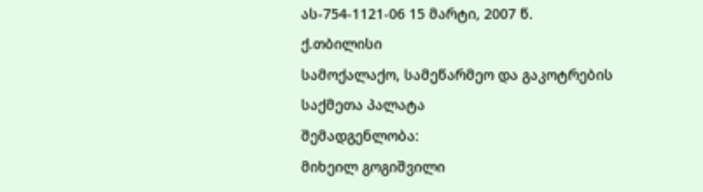ას-754-1121-06 15 მარტი, 2007 წ.
ქ.თბილისი
სამოქალაქო, სამეწარმეო და გაკოტრების
საქმეთა პალატა
შემადგენლობა:
მიხეილ გოგიშვილი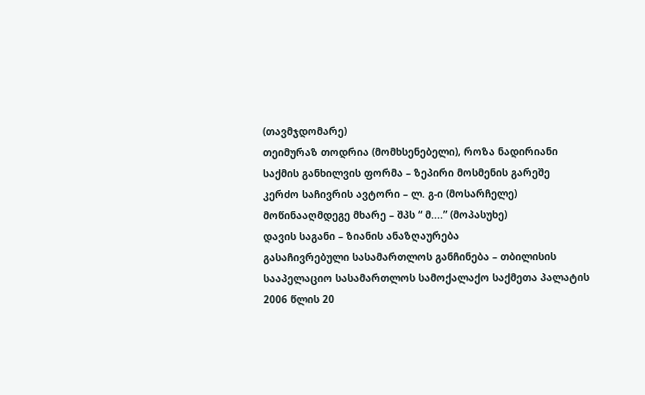(თავმჯდომარე)
თეიმურაზ თოდრია (მომხსენებელი), როზა ნადირიანი
საქმის განხილვის ფორმა – ზეპირი მოსმენის გარეშე
კერძო საჩივრის ავტორი – ლ. გ-ი (მოსარჩელე)
მოწინააღმდეგე მხარე – შპს “ მ....” (მოპასუხე)
დავის საგანი – ზიანის ანაზღაურება
გასაჩივრებული სასამართლოს განჩინება – თბილისის სააპელაციო სასამართლოს სამოქალაქო საქმეთა პალატის 2006 წლის 20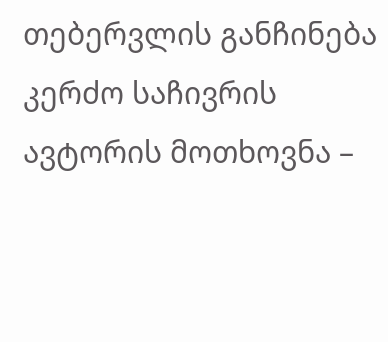თებერვლის განჩინება
კერძო საჩივრის ავტორის მოთხოვნა –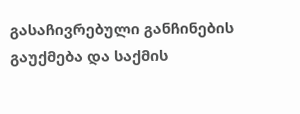გასაჩივრებული განჩინების გაუქმება და საქმის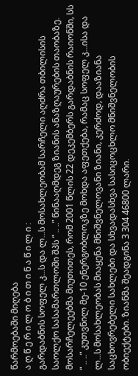წარმოებაში მიღება
ა ღ წ ე რ ი ლ ო ბ ი თ ი ნ ა წ ი ლ ი :
გარდაბნის სოფელ კ...ს და ლ...ს მოსახლეობამ სარჩელი აღძრა თბილისის საოლქო სასამართლოში შპს “ .. ..” წინააღმდეგ ზიანის ანაზღაურების თაობაზე.
მოსარჩელეებმა მიუთითეს, რომ 2001 წლის 22 დეკემბერს გარდაბნის რაიონში, სს “ .. ..” კუთვნილ მე-10 ენერგობლოკზე მოხდა აფეთქება, რამაც სოფელ კ...ისა და ლ...ს მოსახლეობას მიაყენა მნიშვნელოვანი ზიანი, კერძოდ, დააზიანა საცხოვრებელი სახლები და სხვადასხვა სასიცოცხლო მნიშვნელობის ობიექტები. ზიანმა შეადგინა 3 304 46800 ლარი.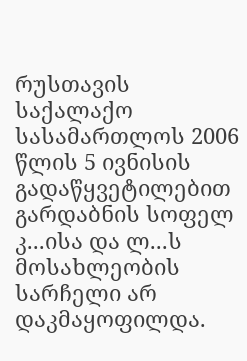რუსთავის საქალაქო სასამართლოს 2006 წლის 5 ივნისის გადაწყვეტილებით გარდაბნის სოფელ კ...ისა და ლ...ს მოსახლეობის სარჩელი არ დაკმაყოფილდა.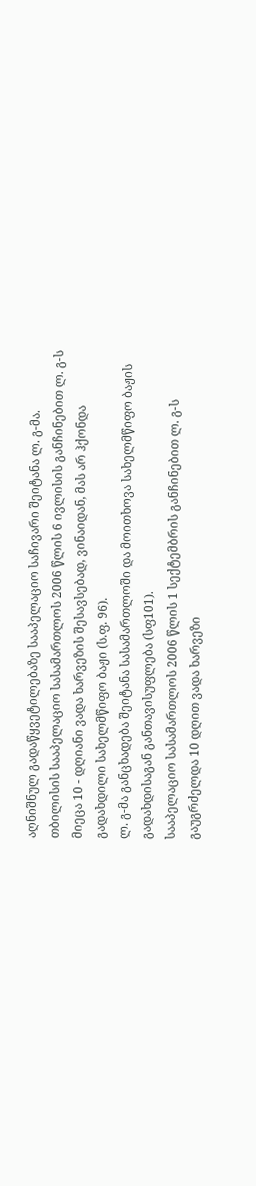აღნიშნულ გადაწყვეტილებაზე სააპელაციო საჩივარი შეიტანა ლ. გ-მა.
თბილისის სააპელაციო სასამართლოს 2006 წლის 6 ივლისის განჩინებით ლ. გ-ს მიეცა 10 - დღიანი ვადა ხარვეზის შესავსებად, ვინაიდან, მას არ ჰქონდა გადახდილი სახელმწიფო ბაჟი (ს.ფ. 96).
ლ. გ-მა განცხადება შეიტანა სასამართლოში და მოითხოვა სახელმწიფო ბაჟის გადახდისაგან განთავისუფლება (სფ101).
სააპელაციო სასამართლოს 2006 წლის 1 სექტემბრის განჩინებით ლ. გ-ს გაუგრძელდა 10 დღით ვადა ხარვეზი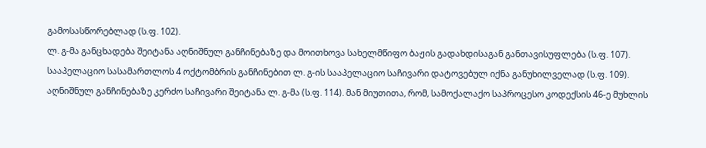გამოსასწორებლად (ს.ფ. 102).
ლ. გ-მა განცხადება შეიტანა აღნიშნულ განჩინებაზე და მოითხოვა სახელმწიფო ბაჟის გადახდისაგან განთავისუფლება (ს.ფ. 107).
სააპელაციო სასამართლოს 4 ოქტომბრის განჩინებით ლ. გ-ის სააპელაციო საჩივარი დატოვებულ იქნა განუხილველად (ს.ფ. 109).
აღნიშნულ განჩინებაზე კერძო საჩივარი შეიტანა ლ. გ-მა (ს.ფ. 114). მან მიუთითა, რომ, სამოქალაქო საპროცესო კოდექსის 46-ე მუხლის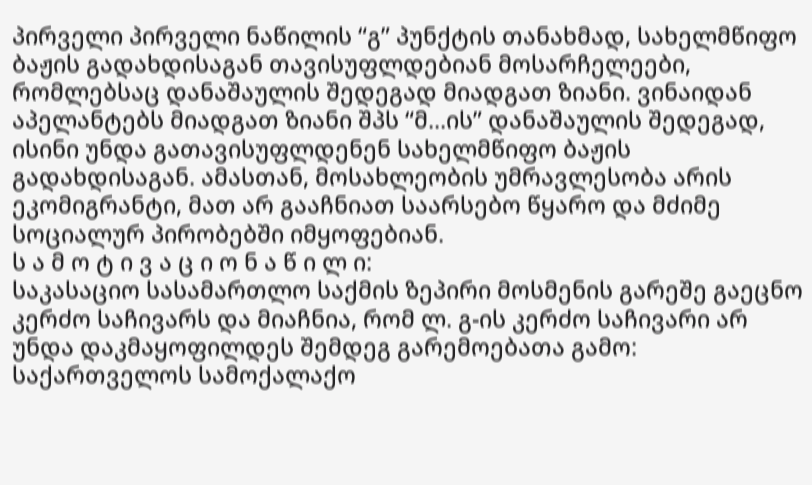პირველი პირველი ნაწილის “გ” პუნქტის თანახმად, სახელმწიფო ბაჟის გადახდისაგან თავისუფლდებიან მოსარჩელეები, რომლებსაც დანაშაულის შედეგად მიადგათ ზიანი. ვინაიდან აპელანტებს მიადგათ ზიანი შპს “მ...ის” დანაშაულის შედეგად, ისინი უნდა გათავისუფლდენენ სახელმწიფო ბაჟის გადახდისაგან. ამასთან, მოსახლეობის უმრავლესობა არის ეკომიგრანტი, მათ არ გააჩნიათ საარსებო წყარო და მძიმე სოციალურ პირობებში იმყოფებიან.
ს ა მ ო ტ ი ვ ა ც ი ო ნ ა წ ი ლ ი:
საკასაციო სასამართლო საქმის ზეპირი მოსმენის გარეშე გაეცნო კერძო საჩივარს და მიაჩნია, რომ ლ. გ-ის კერძო საჩივარი არ უნდა დაკმაყოფილდეს შემდეგ გარემოებათა გამო:
საქართველოს სამოქალაქო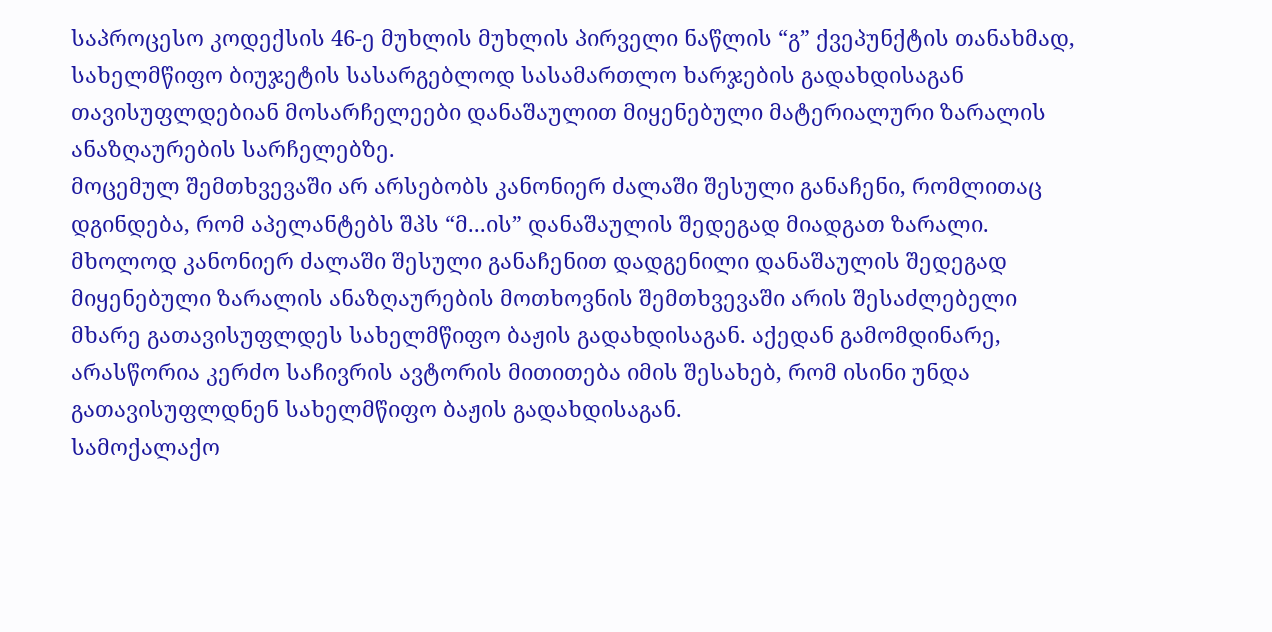საპროცესო კოდექსის 46-ე მუხლის მუხლის პირველი ნაწლის “გ” ქვეპუნქტის თანახმად, სახელმწიფო ბიუჯეტის სასარგებლოდ სასამართლო ხარჯების გადახდისაგან თავისუფლდებიან მოსარჩელეები დანაშაულით მიყენებული მატერიალური ზარალის ანაზღაურების სარჩელებზე.
მოცემულ შემთხვევაში არ არსებობს კანონიერ ძალაში შესული განაჩენი, რომლითაც დგინდება, რომ აპელანტებს შპს “მ...ის” დანაშაულის შედეგად მიადგათ ზარალი. მხოლოდ კანონიერ ძალაში შესული განაჩენით დადგენილი დანაშაულის შედეგად მიყენებული ზარალის ანაზღაურების მოთხოვნის შემთხვევაში არის შესაძლებელი მხარე გათავისუფლდეს სახელმწიფო ბაჟის გადახდისაგან. აქედან გამომდინარე, არასწორია კერძო საჩივრის ავტორის მითითება იმის შესახებ, რომ ისინი უნდა გათავისუფლდნენ სახელმწიფო ბაჟის გადახდისაგან.
სამოქალაქო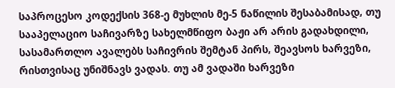საპროცესო კოდექსის 368-ე მუხლის მე-5 ნაწილის შესაბამისად, თუ სააპელაციო საჩივარზე სახელმწიფო ბაჟი არ არის გადახდილი, სასამართლო ავალებს საჩივრის შემტან პირს, შეავსოს ხარვეზი, რისთვისაც უნიშნავს ვადას. თუ ამ ვადაში ხარვეზი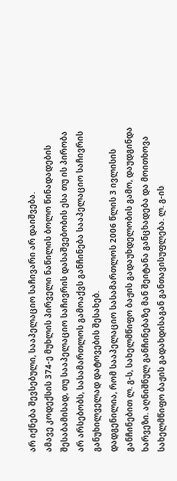არ იქნება შევსებული, სააპელაციო საჩივარი არ დაიშვება.
ამავე კოდექსის 374-ე მუხლის პირველი ნაწილის ბოლო წინადადების შესაბამისად, თუ სააპელაციო საჩივრის დასაშვებობის ესა თუ ის პირობა არ არსებობს, სასამართლოს გამოაქვს განჩინება სააპელაციო საჩივრის განუხილველად დატოვების შესახებ.
დადგენილია, რომ სააპელაციო სასამართლოს 2006 წლის 3 ივლისის განჩინებით ლ. გ-ს, სახელმწიფო ბაჟის გადაუხდელობის გამო, დაუდგინდა ხარვეზი. აღნიშნულ განჩინებაზე მან შეიტანა განცხადება და მოითხოვა სახელმწიფო ბაჟის გადახდისაგან განთავისუფლება. ლ. გ-ის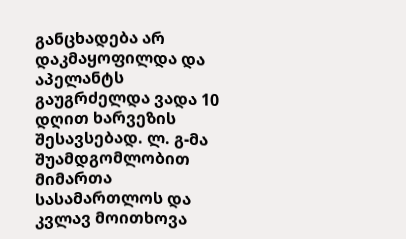განცხადება არ დაკმაყოფილდა და აპელანტს გაუგრძელდა ვადა 10 დღით ხარვეზის შესავსებად. ლ. გ-მა შუამდგომლობით მიმართა სასამართლოს და კვლავ მოითხოვა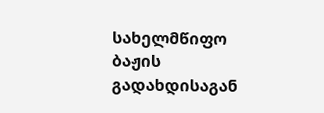სახელმწიფო ბაჟის გადახდისაგან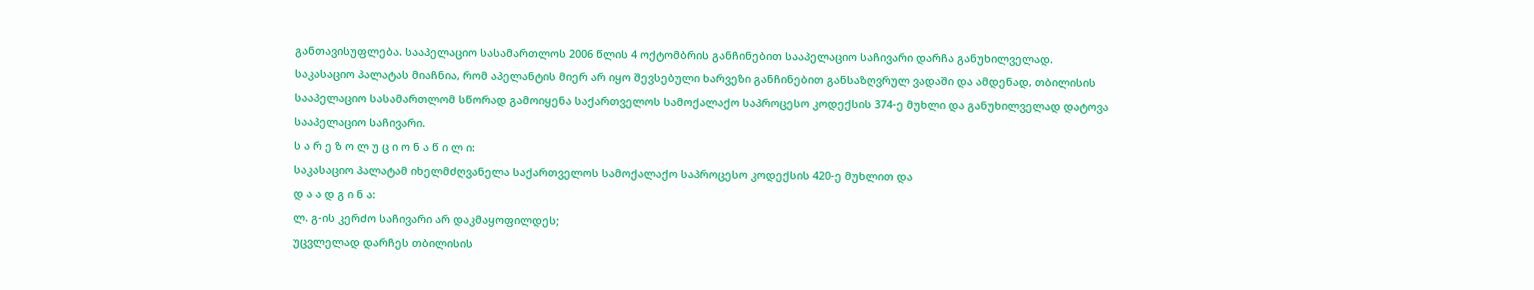განთავისუფლება. სააპელაციო სასამართლოს 2006 წლის 4 ოქტომბრის განჩინებით სააპელაციო საჩივარი დარჩა განუხილველად.
საკასაციო პალატას მიაჩნია, რომ აპელანტის მიერ არ იყო შევსებული ხარვეზი განჩინებით განსაზღვრულ ვადაში და ამდენად, თბილისის სააპელაციო სასამართლომ სწორად გამოიყენა საქართველოს სამოქალაქო საპროცესო კოდექსის 374-ე მუხლი და განუხილველად დატოვა სააპელაციო საჩივარი.
ს ა რ ე ზ ო ლ უ ც ი ო ნ ა წ ი ლ ი:
საკასაციო პალატამ იხელმძღვანელა საქართველოს სამოქალაქო საპროცესო კოდექსის 420-ე მუხლით და
დ ა ა დ გ ი ნ ა:
ლ. გ-ის კერძო საჩივარი არ დაკმაყოფილდეს;
უცვლელად დარჩეს თბილისის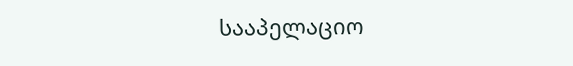სააპელაციო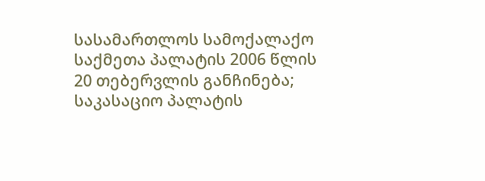სასამართლოს სამოქალაქო საქმეთა პალატის 2006 წლის 20 თებერვლის განჩინება;
საკასაციო პალატის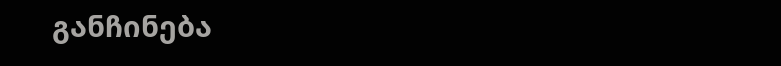განჩინება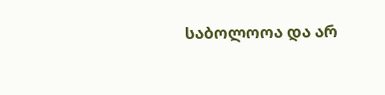საბოლოოა და არ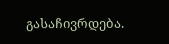გასაჩივრდება.